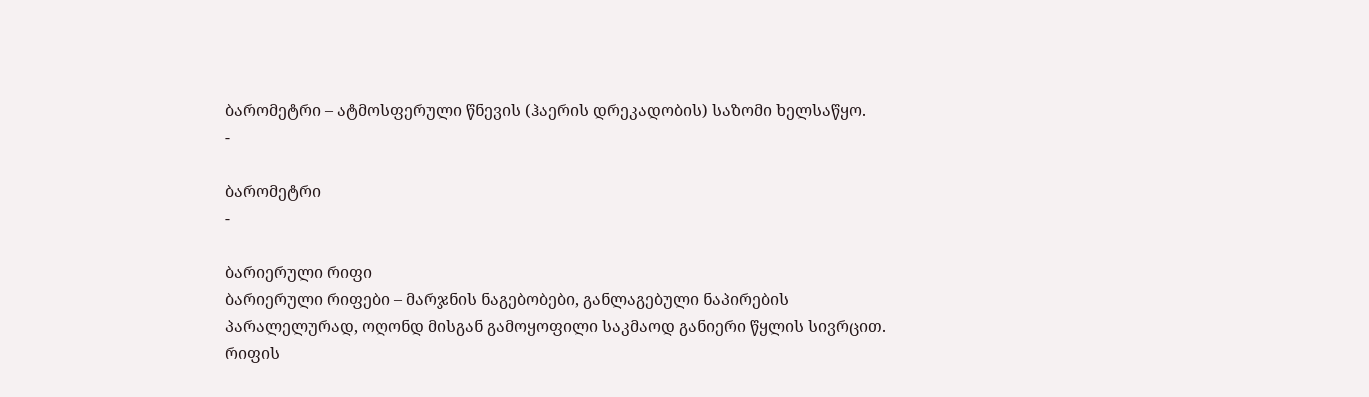ბარომეტრი – ატმოსფერული წნევის (ჰაერის დრეკადობის) საზომი ხელსაწყო.
-

ბარომეტრი
-

ბარიერული რიფი
ბარიერული რიფები – მარჯნის ნაგებობები, განლაგებული ნაპირების პარალელურად, ოღონდ მისგან გამოყოფილი საკმაოდ განიერი წყლის სივრცით. რიფის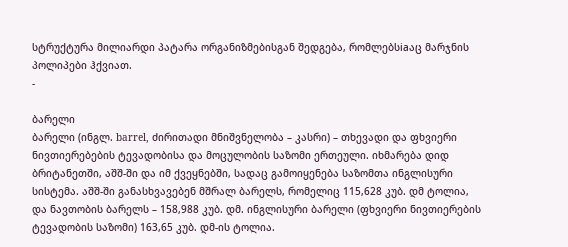სტრუქტურა მილიარდი პატარა ორგანიზმებისგან შედგება, რომლებსiaაც მარჯნის პოლიპები ჰქვიათ.
-

ბარელი
ბარელი (ინგლ. barrel, ძირითადი მნიშვნელობა – კასრი) – თხევადი და ფხვიერი ნივთიერებების ტევადობისა და მოცულობის საზომი ერთეული. იხმარება დიდ ბრიტანეთში, აშშ-ში და იმ ქვეყნებში, სადაც გამოიყენება საზომთა ინგლისური სისტემა. აშშ-ში განასხვავებენ მშრალ ბარელს, რომელიც 115,628 კუბ. დმ ტოლია, და ნავთობის ბარელს – 158,988 კუბ. დმ. ინგლისური ბარელი (ფხვიერი ნივთიერების ტევადობის საზომი) 163,65 კუბ. დმ-ის ტოლია.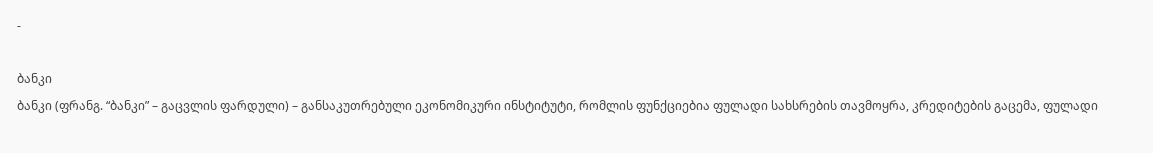-

ბანკი
ბანკი (ფრანგ. “ბანკი” – გაცვლის ფარდული) – განსაკუთრებული ეკონომიკური ინსტიტუტი, რომლის ფუნქციებია ფულადი სახსრების თავმოყრა, კრედიტების გაცემა, ფულადი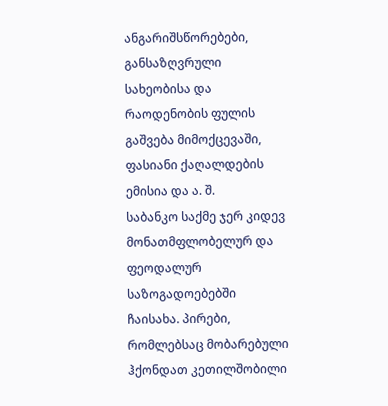ანგარიშსწორებები, განსაზღვრული სახეობისა და რაოდენობის ფულის გაშვება მიმოქცევაში, ფასიანი ქაღალდების ემისია და ა. შ.
საბანკო საქმე ჯერ კიდევ მონათმფლობელურ და ფეოდალურ საზოგადოებებში ჩაისახა. პირები, რომლებსაც მობარებული ჰქონდათ კეთილშობილი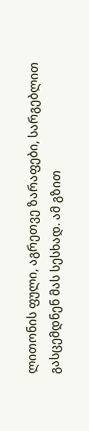ლითონის ფული, აგრეთვე ზარაფები, სარგებლით გასცემდნენ მას სესხად. ამ გზით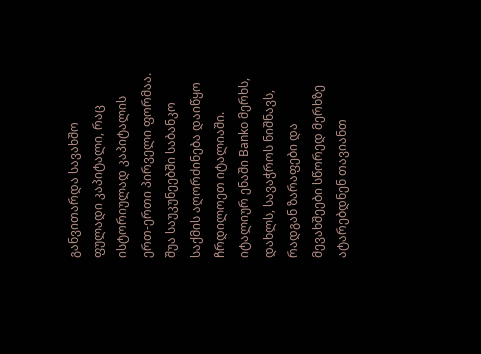განვითარდა სავახშო ფულადი კაპიტალი, რაც ისტორიულად კაპიტალის ერთ-ერთი პირველი ფორმაა. შუა საუკუნეებში საბანკო საქმის აღორძინება დაიწყო ჩრდილოეთ იტალიაში. იტალიურ ენაში Banko მერხს, დახლს, სავაჭროს ნიშნავს, რადგან ზარაფები და მევახშეები სწორედ მერხზე ატარებდნენ თავიანთ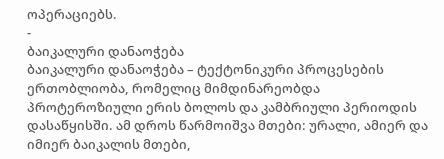ოპერაციებს.
-
ბაიკალური დანაოჭება
ბაიკალური დანაოჭება – ტექტონიკური პროცესების ერთობლიობა, რომელიც მიმდინარეობდა პროტეროზიული ერის ბოლოს და კამბრიული პერიოდის დასაწყისში. ამ დროს წარმოიშვა მთები: ურალი, ამიერ და იმიერ ბაიკალის მთები,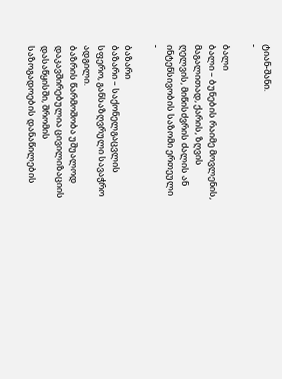ტიან-შანი.
-

ბალი
ბალი – ბუნების რაიმე მოვლენის, მაგალითად, ქარის, ზღვის ღელვის, მიწისძვრის ძალის ან ინტენსივობის საზომი ერთეული
-

ბაზარი
ბაზარი – საქონელგაცვლის სფერო, განსაზღვრული სავაჭრო ადგილი.
ბაზრის წარმოშობა უშუალოდ დაკავშირებულია ცივილიზაციის დასაწყისში, შრომის საზოგადოების დანაწილების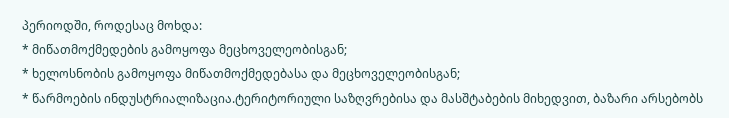პერიოდში, როდესაც მოხდა:
* მიწათმოქმედების გამოყოფა მეცხოველეობისგან;
* ხელოსნობის გამოყოფა მიწათმოქმედებასა და მეცხოველეობისგან;
* წარმოების ინდუსტრიალიზაცია.ტერიტორიული საზღვრებისა და მასშტაბების მიხედვით, ბაზარი არსებობს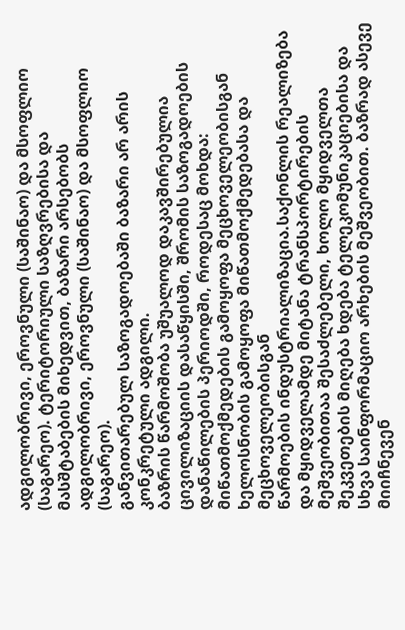ადგილობრივი, ეროვნული (საშინაო) და მსოფლიო (საგარეო). ტერიტორიული საზღვრებისა და მასშტაბების მიხედვით, ბაზარი არსებობს ადგილობრივი, ეროვნული (საშინაო) და მსოფლიო (საგარეო).
განვითარებულ საზოგადოებაში ბაზარი არ არის კონკრეტული ადგილი.
ბაზრის წარმოშობა უშუალოდ დაკავშირებულია ცივილიზაციის დასაწყისში, შრომის საზოგადოების დანაწილების პერიოდში, როდესაც მოხდა:
მიწათმოქმედების გამოყოფა მეცხოველეობისგან
ხელოსნობის გამოყოფა მიწათმოქმედებასა და მეცხოველეობისგან
წარმოების ინდუსტრიალიზაცია.საქონლის რეალიზება და მყიდველამდე მიტანა ტრანსპორტირების მეშვეობითაა შესაძლებელი, ხოლო მყიდველთა შეკვეთების მიღება ხდება ტელეკომუნიკაციებისა და სხვა საინფორმაციო არხების მეშვეობით. ბაზრად ასევე მიიჩნევენ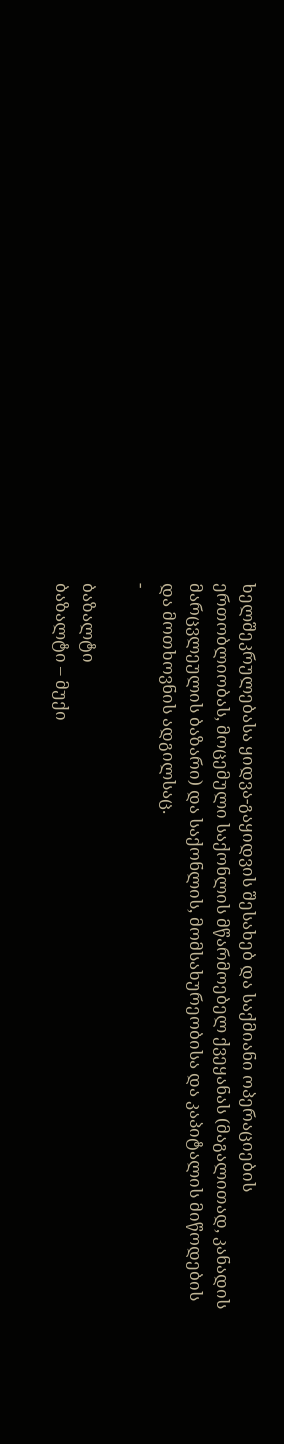ხელშეკრულებასა ყიდვა-გაყიდვის შესახებ და საქმიანი ოპერაციების ერთობლიობას, მოცემული საქონლის მწარმოებელ ქვეყანას (მაგალითად, კანადის მარცვლეულის ბაზარი) და საქონლის, მომსახურეობისა და კაპიტალის მიწოდების და მოთხოვნის ადგილსაც.
-

ბაზალტი
ბაზალტი – მუქი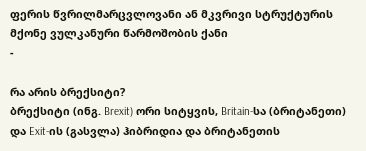ფერის წვრილმარცვლოვანი ან მკვრივი სტრუქტურის მქონე ვულკანური წარმოშობის ქანი
-

რა არის ბრექსიტი?
ბრექსიტი (ინგ. Brexit) ორი სიტყვის, Britain-სა (ბრიტანეთი) და Exit-ის (გასვლა) ჰიბრიდია და ბრიტანეთის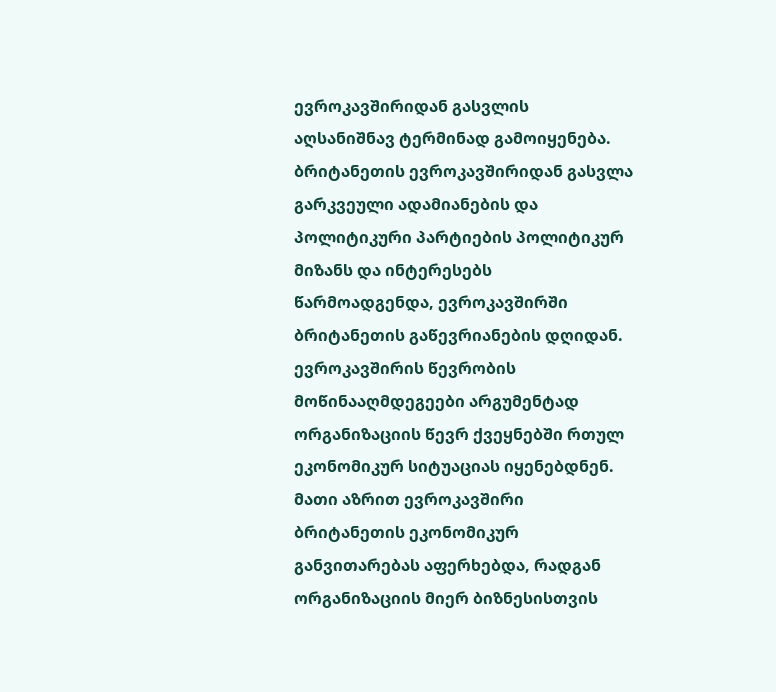ევროკავშირიდან გასვლის აღსანიშნავ ტერმინად გამოიყენება. ბრიტანეთის ევროკავშირიდან გასვლა გარკვეული ადამიანების და პოლიტიკური პარტიების პოლიტიკურ მიზანს და ინტერესებს წარმოადგენდა, ევროკავშირში ბრიტანეთის გაწევრიანების დღიდან.
ევროკავშირის წევრობის მოწინააღმდეგეები არგუმენტად ორგანიზაციის წევრ ქვეყნებში რთულ ეკონომიკურ სიტუაციას იყენებდნენ. მათი აზრით ევროკავშირი ბრიტანეთის ეკონომიკურ განვითარებას აფერხებდა, რადგან ორგანიზაციის მიერ ბიზნესისთვის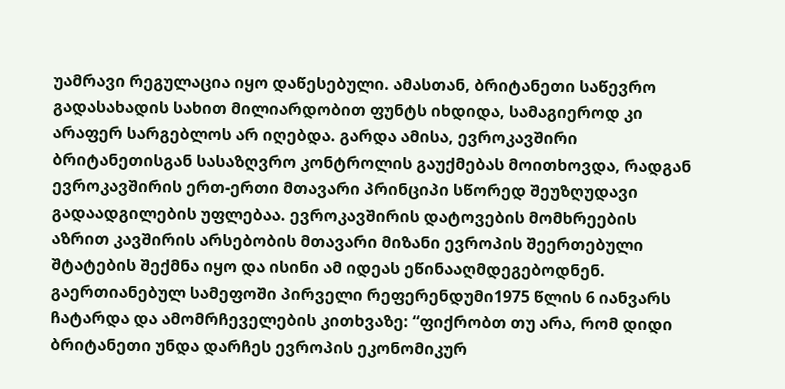უამრავი რეგულაცია იყო დაწესებული. ამასთან, ბრიტანეთი საწევრო გადასახადის სახით მილიარდობით ფუნტს იხდიდა, სამაგიეროდ კი არაფერ სარგებლოს არ იღებდა. გარდა ამისა, ევროკავშირი ბრიტანეთისგან სასაზღვრო კონტროლის გაუქმებას მოითხოვდა, რადგან ევროკავშირის ერთ-ერთი მთავარი პრინციპი სწორედ შეუზღუდავი გადაადგილების უფლებაა. ევროკავშირის დატოვების მომხრეების აზრით კავშირის არსებობის მთავარი მიზანი ევროპის შეერთებული შტატების შექმნა იყო და ისინი ამ იდეას ეწინააღმდეგებოდნენ.
გაერთიანებულ სამეფოში პირველი რეფერენდუმი1975 წლის 6 იანვარს ჩატარდა და ამომრჩეველების კითხვაზე: “ფიქრობთ თუ არა, რომ დიდი ბრიტანეთი უნდა დარჩეს ევროპის ეკონომიკურ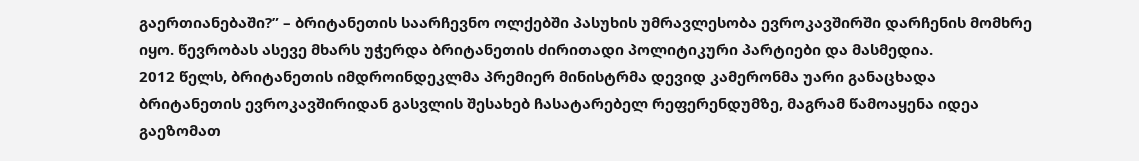გაერთიანებაში?” – ბრიტანეთის საარჩევნო ოლქებში პასუხის უმრავლესობა ევროკავშირში დარჩენის მომხრე იყო. წევრობას ასევე მხარს უჭერდა ბრიტანეთის ძირითადი პოლიტიკური პარტიები და მასმედია.
2012 წელს, ბრიტანეთის იმდროინდეკლმა პრემიერ მინისტრმა დევიდ კამერონმა უარი განაცხადა ბრიტანეთის ევროკავშირიდან გასვლის შესახებ ჩასატარებელ რეფერენდუმზე, მაგრამ წამოაყენა იდეა გაეზომათ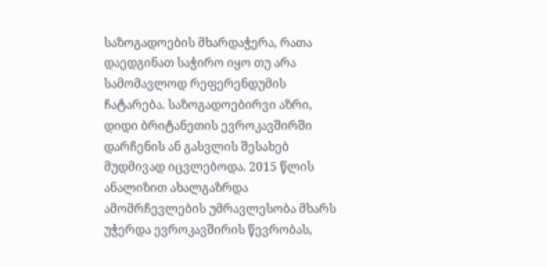საზოგადოების მხარდაჭერა, რათა დაედგინათ საჭირო იყო თუ არა სამომავლოდ რეფერენდუმის ჩატარება. საზოგადოებირვი აზრი, დიდი ბრიტანეთის ევროკავშირში დარჩენის ან გასვლის შესახებ მუდმივად იცვლებოდა. 2015 წლის ანალიზით ახალგაზრდა ამომრჩევლების უმრავლესობა მხარს უჭერდა ევროკავშირის წევრობას,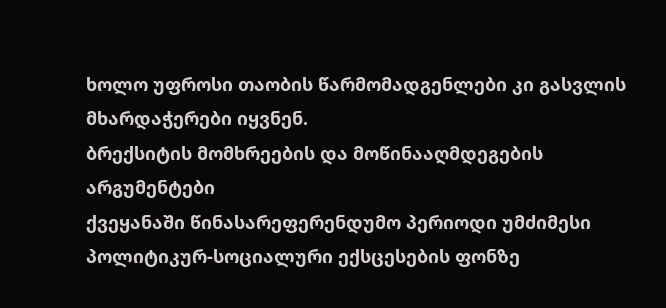ხოლო უფროსი თაობის წარმომადგენლები კი გასვლის მხარდაჭერები იყვნენ.
ბრექსიტის მომხრეების და მოწინააღმდეგების არგუმენტები
ქვეყანაში წინასარეფერენდუმო პერიოდი უმძიმესი პოლიტიკურ-სოციალური ექსცესების ფონზე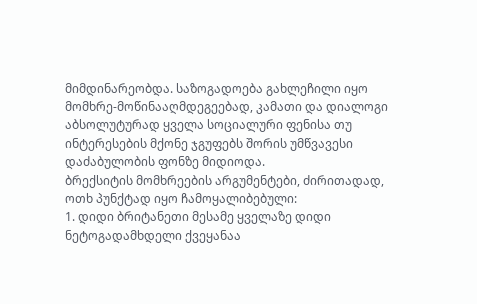მიმდინარეობდა. საზოგადოება გახლეჩილი იყო მომხრე-მოწინააღმდეგეებად, კამათი და დიალოგი აბსოლუტურად ყველა სოციალური ფენისა თუ ინტერესების მქონე ჯგუფებს შორის უმწვავესი დაძაბულობის ფონზე მიდიოდა.
ბრექსიტის მომხრეების არგუმენტები, ძირითადად, ოთხ პუნქტად იყო ჩამოყალიბებული:
1. დიდი ბრიტანეთი მესამე ყველაზე დიდი ნეტოგადამხდელი ქვეყანაა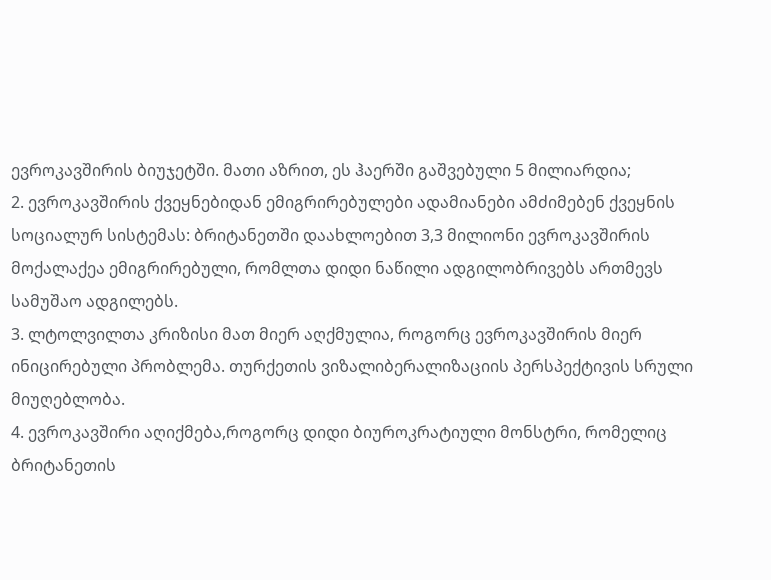ევროკავშირის ბიუჯეტში. მათი აზრით, ეს ჰაერში გაშვებული 5 მილიარდია;
2. ევროკავშირის ქვეყნებიდან ემიგრირებულები ადამიანები ამძიმებენ ქვეყნის სოციალურ სისტემას: ბრიტანეთში დაახლოებით 3,3 მილიონი ევროკავშირის მოქალაქეა ემიგრირებული, რომლთა დიდი ნაწილი ადგილობრივებს ართმევს სამუშაო ადგილებს.
3. ლტოლვილთა კრიზისი მათ მიერ აღქმულია, როგორც ევროკავშირის მიერ ინიცირებული პრობლემა. თურქეთის ვიზალიბერალიზაციის პერსპექტივის სრული მიუღებლობა.
4. ევროკავშირი აღიქმება,როგორც დიდი ბიუროკრატიული მონსტრი, რომელიც ბრიტანეთის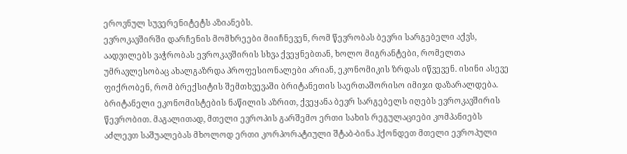ეროვნულ სუვერენიტეტს აზიანებს.
ევროკავშირში დარჩენის მომხრეები მიიჩნევენ, რომ წევრობას ბევრი სარგებელი აქვს, აადვილებს ვაჭრობას ევროკავშირის სხვა ქვეყნებთან, ხოლო მიგრანტები, რომელთა უმრავლესობაც ახალგაზრდა პროფესიონალები არიან, ეკონომიკის ზრდას იწვევენ. ისინი ასევე ფიქრობენ, რომ ბრექსიტის შემთხვევაში ბრიტანეთის საერთაშორისო იმიჯი დაზარალდება. ბრიტანელი ეკონომისტების ნაწილის აზრით, ქვეყანა ბევრ სარგებელს იღებს ევროკავშირის წევრობით. მაგალითად, მთელი ევროპის გარშემო ერთი სახის რეგულაციები კომპანიებს აძლევთ საშუალებას მხოლოდ ერთი კორპორატიული შტაბ-ბინა ჰქონდეთ მთელი ევროპული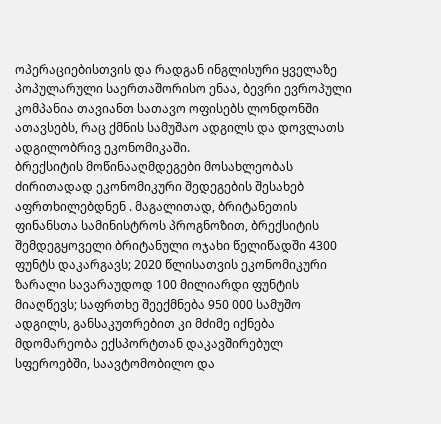ოპერაციებისთვის და რადგან ინგლისური ყველაზე პოპულარული საერთაშორისო ენაა, ბევრი ევროპული კომპანია თავიანთ სათავო ოფისებს ლონდონში ათავსებს, რაც ქმნის სამუშაო ადგილს და დოვლათს ადგილობრივ ეკონომიკაში.
ბრექსიტის მოწინააღმდეგები მოსახლეობას ძირითადად ეკონომიკური შედეგების შესახებ აფრთხილებდნენ . მაგალითად, ბრიტანეთის ფინანსთა სამინისტროს პროგნოზით, ბრექსიტის შემდეგყოველი ბრიტანული ოჯახი წელიწადში 4300 ფუნტს დაკარგავს; 2020 წლისათვის ეკონომიკური ზარალი სავარაუდოდ 100 მილიარდი ფუნტის მიაღწევს; საფრთხე შეექმნება 950 000 სამუშო ადგილს, განსაკუთრებით კი მძიმე იქნება მდომარეობა ექსპორტთან დაკავშირებულ სფეროებში, საავტომობილო და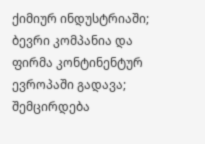ქიმიურ ინდუსტრიაში; ბევრი კომპანია და ფირმა კონტინენტურ ევროპაში გადავა; შემცირდება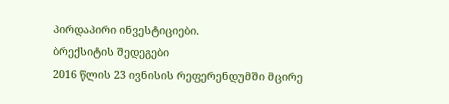პირდაპირი ინვესტიციები.
ბრექსიტის შედეგები
2016 წლის 23 ივნისის რეფერენდუმში მცირე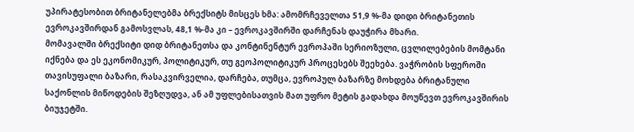უპირატესობით ბრიტანელებმა ბრექსიტს მისცეს ხმა: ამომრჩეველთა 51,9 %-მა დიდი ბრიტანეთის ევროკავშირდან გამოსვლას, 48,1 %-მა კი – ევროკავშირში დარჩენას დაუჭირა მხარი.
მომავალში ბრექსიტი დიდ ბრიტანეთსა და კონტინენტურ ევროპაში სერიოზული, ცვლილებების მომტანი იქნება და ეს ეკონომიკურ, პოლიტიკურ, თუ გეოპოლიტიკურ პროცესებს შეეხება. ვაჭრობის სფეროში თავისუფალი ბაზარი, რასაკვირველია, დარჩება, თუმცა, ევროპულ ბაზარზე მოხდება ბრიტანული საქონლის მიწოდების შეზღუდვა, ან ამ უფლებისათვის მათ უფრო მეტის გადახდა მოუწევთ ევროკავშირის ბიუჯეტში.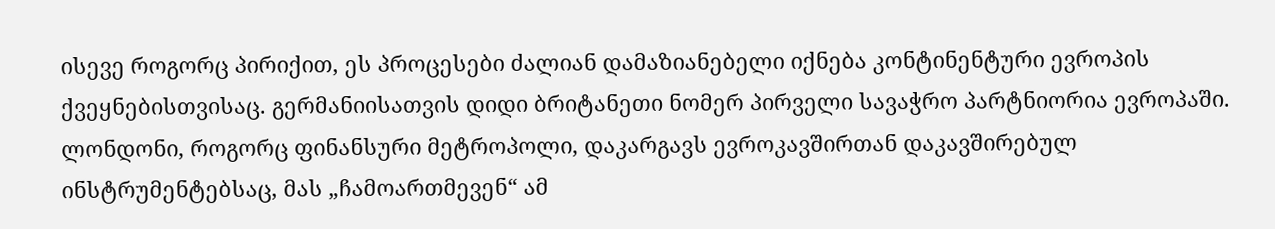ისევე როგორც პირიქით, ეს პროცესები ძალიან დამაზიანებელი იქნება კონტინენტური ევროპის ქვეყნებისთვისაც. გერმანიისათვის დიდი ბრიტანეთი ნომერ პირველი სავაჭრო პარტნიორია ევროპაში. ლონდონი, როგორც ფინანსური მეტროპოლი, დაკარგავს ევროკავშირთან დაკავშირებულ ინსტრუმენტებსაც, მას „ჩამოართმევენ“ ამ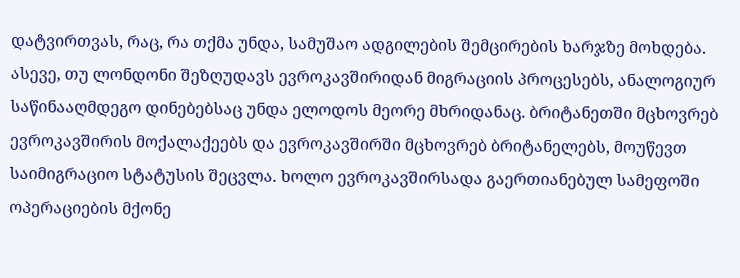დატვირთვას, რაც, რა თქმა უნდა, სამუშაო ადგილების შემცირების ხარჯზე მოხდება. ასევე, თუ ლონდონი შეზღუდავს ევროკავშირიდან მიგრაციის პროცესებს, ანალოგიურ საწინააღმდეგო დინებებსაც უნდა ელოდოს მეორე მხრიდანაც. ბრიტანეთში მცხოვრებ ევროკავშირის მოქალაქეებს და ევროკავშირში მცხოვრებ ბრიტანელებს, მოუწევთ საიმიგრაციო სტატუსის შეცვლა. ხოლო ევროკავშირსადა გაერთიანებულ სამეფოში ოპერაციების მქონე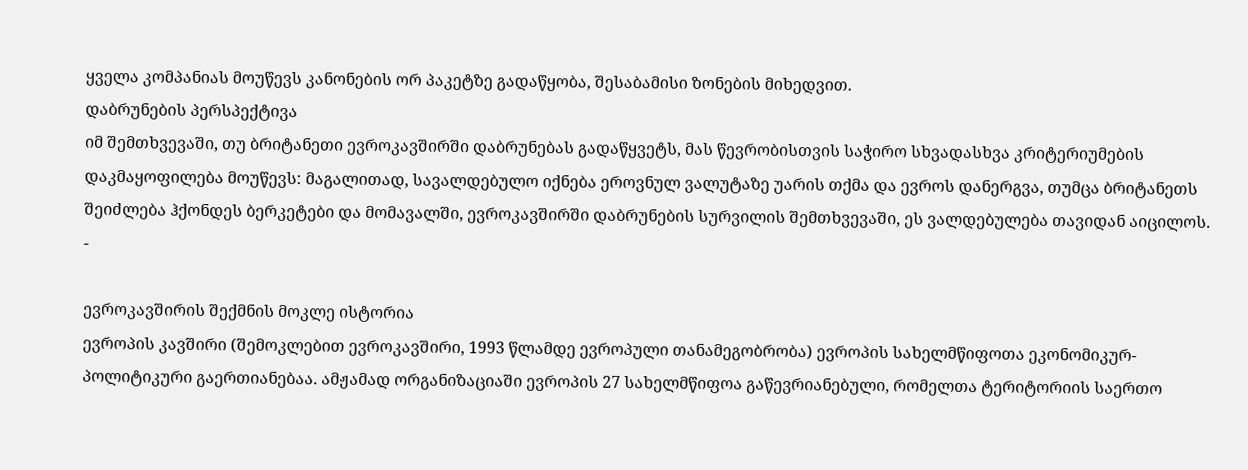ყველა კომპანიას მოუწევს კანონების ორ პაკეტზე გადაწყობა, შესაბამისი ზონების მიხედვით.
დაბრუნების პერსპექტივა
იმ შემთხვევაში, თუ ბრიტანეთი ევროკავშირში დაბრუნებას გადაწყვეტს, მას წევრობისთვის საჭირო სხვადასხვა კრიტერიუმების დაკმაყოფილება მოუწევს: მაგალითად, სავალდებულო იქნება ეროვნულ ვალუტაზე უარის თქმა და ევროს დანერგვა, თუმცა ბრიტანეთს შეიძლება ჰქონდეს ბერკეტები და მომავალში, ევროკავშირში დაბრუნების სურვილის შემთხვევაში, ეს ვალდებულება თავიდან აიცილოს.
-

ევროკავშირის შექმნის მოკლე ისტორია
ევროპის კავშირი (შემოკლებით ევროკავშირი, 1993 წლამდე ევროპული თანამეგობრობა) ევროპის სახელმწიფოთა ეკონომიკურ-პოლიტიკური გაერთიანებაა. ამჟამად ორგანიზაციაში ევროპის 27 სახელმწიფოა გაწევრიანებული, რომელთა ტერიტორიის საერთო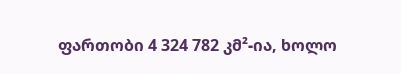ფართობი 4 324 782 კმ²-ია, ხოლო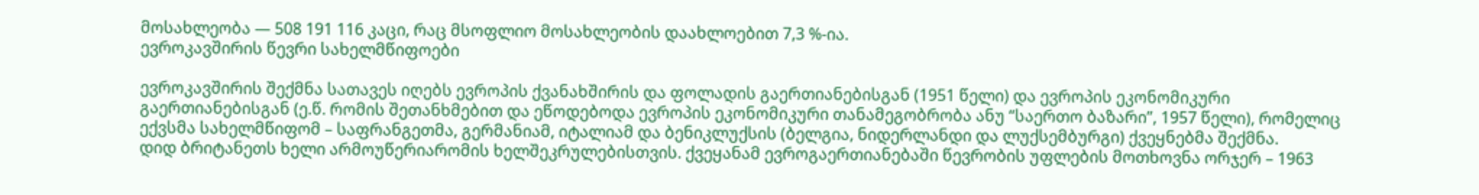მოსახლეობა — 508 191 116 კაცი, რაც მსოფლიო მოსახლეობის დაახლოებით 7,3 %-ია.
ევროკავშირის წევრი სახელმწიფოები

ევროკავშირის შექმნა სათავეს იღებს ევროპის ქვანახშირის და ფოლადის გაერთიანებისგან (1951 წელი) და ევროპის ეკონომიკური გაერთიანებისგან (ე.წ. რომის შეთანხმებით და ეწოდებოდა ევროპის ეკონომიკური თანამეგობრობა ანუ “საერთო ბაზარი”, 1957 წელი), რომელიც ექვსმა სახელმწიფომ – საფრანგეთმა, გერმანიამ, იტალიამ და ბენიკლუქსის (ბელგია, ნიდერლანდი და ლუქსემბურგი) ქვეყნებმა შექმნა.
დიდ ბრიტანეთს ხელი არმოუწერიარომის ხელშეკრულებისთვის. ქვეყანამ ევროგაერთიანებაში წევრობის უფლების მოთხოვნა ორჯერ – 1963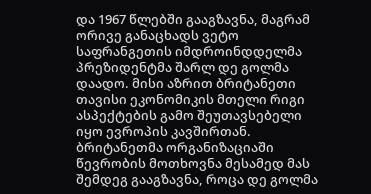და 1967 წლებში გააგზავნა, მაგრამ ორივე განაცხადს ვეტო საფრანგეთის იმდროინდდელმა პრეზიდენტმა შარლ დე გოლმა დაადო. მისი აზრით ბრიტანეთი თავისი ეკონომიკის მთელი რიგი ასპექტების გამო შეუთავსებელი იყო ევროპის კავშირთან.
ბრიტანეთმა ორგანიზაციაში წევრობის მოთხოვნა მესამედ მას შემდეგ გააგზავნა, როცა დე გოლმა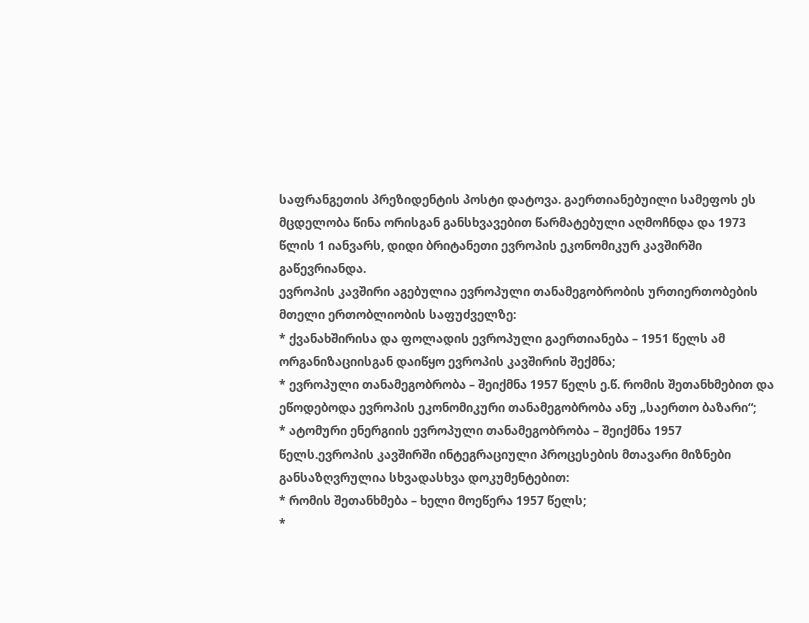საფრანგეთის პრეზიდენტის პოსტი დატოვა. გაერთიანებუილი სამეფოს ეს მცდელობა წინა ორისგან განსხვავებით წარმატებული აღმოჩნდა და 1973 წლის 1 იანვარს, დიდი ბრიტანეთი ევროპის ეკონომიკურ კავშირში გაწევრიანდა.
ევროპის კავშირი აგებულია ევროპული თანამეგობრობის ურთიერთობების მთელი ერთობლიობის საფუძველზე:
* ქვანახშირისა და ფოლადის ევროპული გაერთიანება – 1951 წელს ამ ორგანიზაციისგან დაიწყო ევროპის კავშირის შექმნა;
* ევროპული თანამეგობრობა – შეიქმნა 1957 წელს ე.წ. რომის შეთანხმებით და ეწოდებოდა ევროპის ეკონომიკური თანამეგობრობა ანუ „საერთო ბაზარი“;
* ატომური ენერგიის ევროპული თანამეგობრობა – შეიქმნა 1957 წელს.ევროპის კავშირში ინტეგრაციული პროცესების მთავარი მიზნები განსაზღვრულია სხვადასხვა დოკუმენტებით:
* რომის შეთანხმება – ხელი მოეწერა 1957 წელს;
*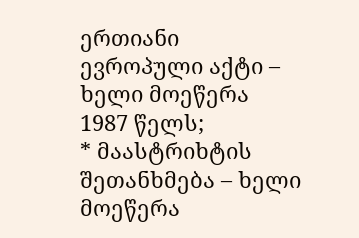ერთიანი ევროპული აქტი – ხელი მოეწერა 1987 წელს;
* მაასტრიხტის შეთანხმება – ხელი მოეწერა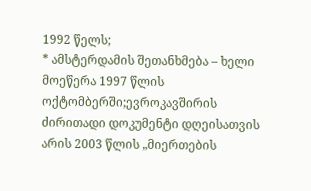1992 წელს;
* ამსტერდამის შეთანხმება – ხელი მოეწერა 1997 წლის ოქტომბერში;ევროკავშირის ძირითადი დოკუმენტი დღეისათვის არის 2003 წლის „მიერთების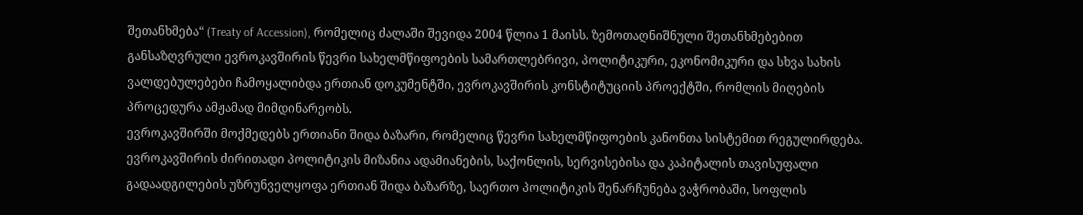შეთანხმება“ (Treaty of Accession), რომელიც ძალაში შევიდა 2004 წლია 1 მაისს. ზემოთაღნიშნული შეთანხმებებით განსაზღვრული ევროკავშირის წევრი სახელმწიფოების სამართლებრივი, პოლიტიკური, ეკონომიკური და სხვა სახის ვალდებულებები ჩამოყალიბდა ერთიან დოკუმენტში, ევროკავშირის კონსტიტუციის პროექტში, რომლის მიღების პროცედურა ამჟამად მიმდინარეობს.
ევროკავშირში მოქმედებს ერთიანი შიდა ბაზარი, რომელიც წევრი სახელმწიფოების კანონთა სისტემით რეგულირდება. ევროკავშირის ძირითადი პოლიტიკის მიზანია ადამიანების, საქონლის, სერვისებისა და კაპიტალის თავისუფალი გადაადგილების უზრუნველყოფა ერთიან შიდა ბაზარზე, საერთო პოლიტიკის შენარჩუნება ვაჭრობაში, სოფლის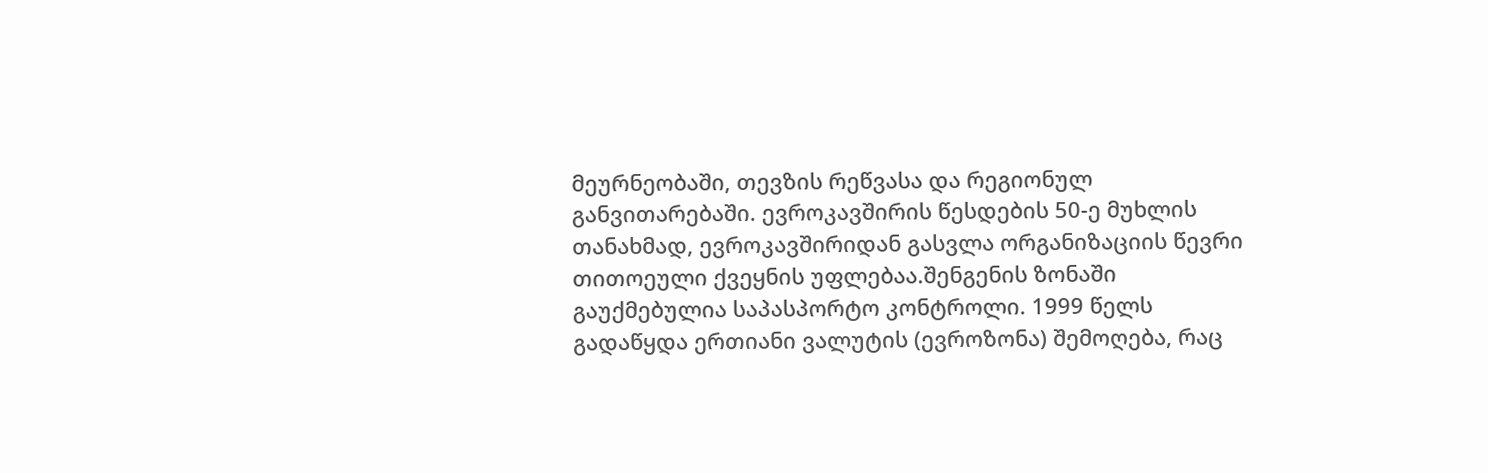მეურნეობაში, თევზის რეწვასა და რეგიონულ განვითარებაში. ევროკავშირის წესდების 50-ე მუხლის თანახმად, ევროკავშირიდან გასვლა ორგანიზაციის წევრი თითოეული ქვეყნის უფლებაა.შენგენის ზონაში გაუქმებულია საპასპორტო კონტროლი. 1999 წელს გადაწყდა ერთიანი ვალუტის (ევროზონა) შემოღება, რაც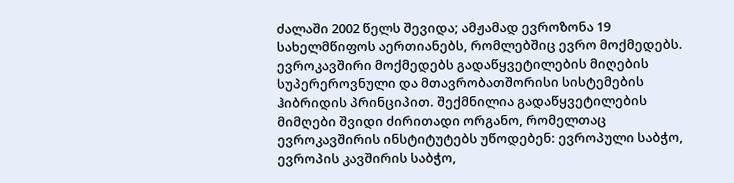ძალაში 2002 წელს შევიდა; ამჟამად ევროზონა 19 სახელმწიფოს აერთიანებს, რომლებშიც ევრო მოქმედებს.
ევროკავშირი მოქმედებს გადაწყვეტილების მიღების სუპერეროვნული და მთავრობათშორისი სისტემების ჰიბრიდის პრინციპით. შექმნილია გადაწყვეტილების მიმღები შვიდი ძირითადი ორგანო, რომელთაც ევროკავშირის ინსტიტუტებს უწოდებენ: ევროპული საბჭო, ევროპის კავშირის საბჭო,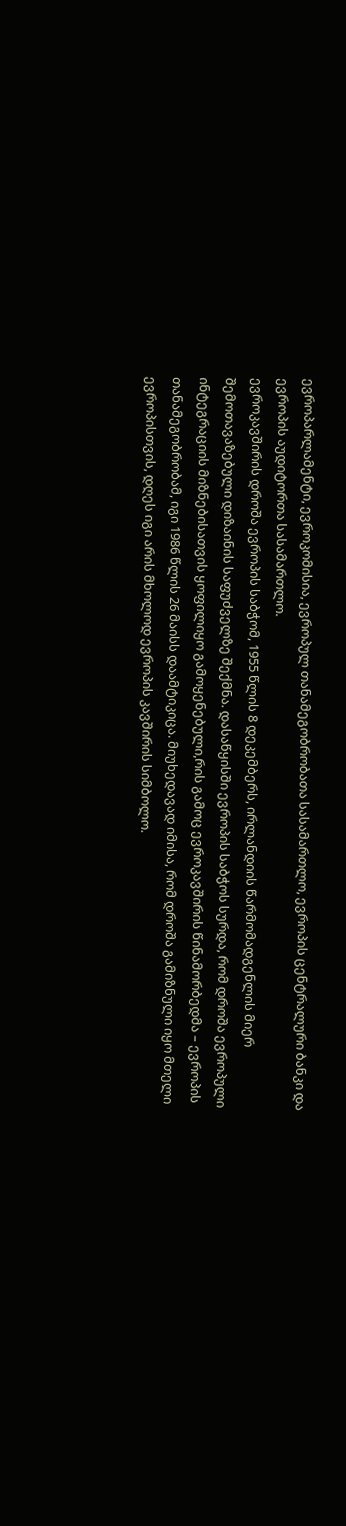ევროპარლამენტი, ევროკომისია, ევროპულ თანამეგობრობათა სასამართლო, ევროპის ცენტრალური ბანკი და ევროპის აუდიტორთა სასამართლო.
ევროკავშირის დროშა ევროპის საბჭომ, 1955 წლის 8 დეკემბერს, ირლანდიის წარმომადგენლის მიერ შემოთავაზებული დიზაინის საფუძველზე შექმნა. დასაწყისში ევროპის საბჭოს სურდა, რომ დროშა ევროპული ინტეგრაციის მიზნებისათვის ყოფილიყო გამოყენებული,რის გამოც ევროკავშირის წინამორბედმა – ევროპის თანამეგობრობამ, იგი 1986 წლის 26 მაისს დაამტიკიცა. მიუხედავად იმისა, რომ დროშა გამიზნული იყო მთელი ევროპისთვის, დღეს იგი არის მხოლოდ ევროპის კავშირის სიმბოლო.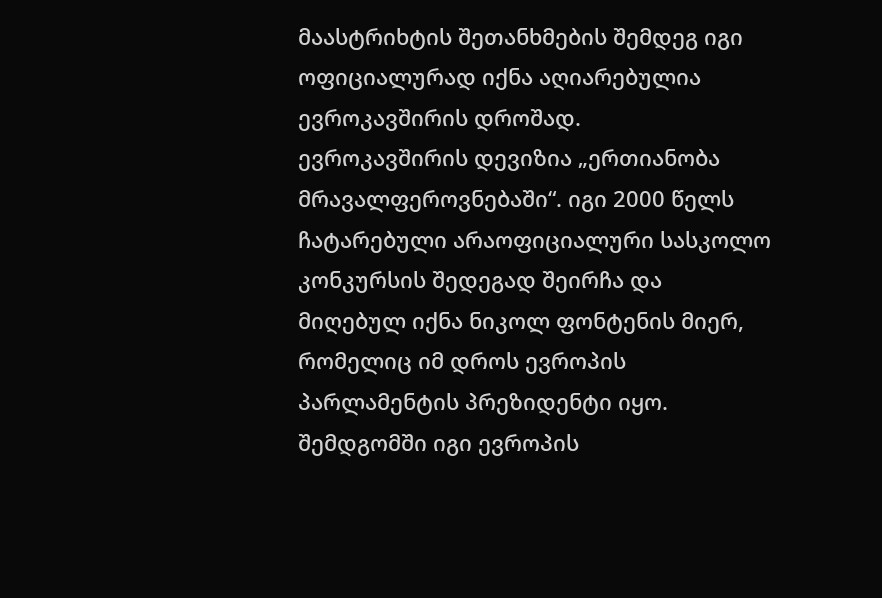მაასტრიხტის შეთანხმების შემდეგ იგი ოფიციალურად იქნა აღიარებულია ევროკავშირის დროშად.
ევროკავშირის დევიზია „ერთიანობა მრავალფეროვნებაში“. იგი 2000 წელს ჩატარებული არაოფიციალური სასკოლო კონკურსის შედეგად შეირჩა და მიღებულ იქნა ნიკოლ ფონტენის მიერ, რომელიც იმ დროს ევროპის პარლამენტის პრეზიდენტი იყო. შემდგომში იგი ევროპის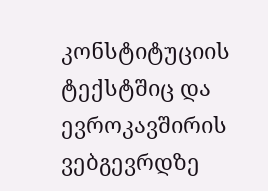კონსტიტუციის ტექსტშიც და ევროკავშირის ვებგევრდზე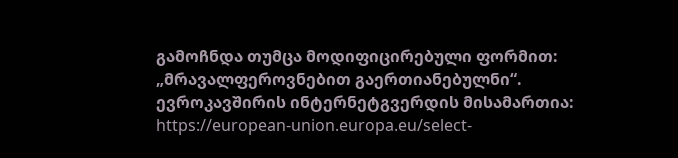გამოჩნდა თუმცა მოდიფიცირებული ფორმით: „მრავალფეროვნებით გაერთიანებულნი“.
ევროკავშირის ინტერნეტგვერდის მისამართია: https://european-union.europa.eu/select-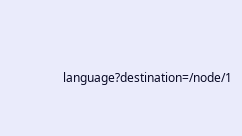language?destination=/node/1